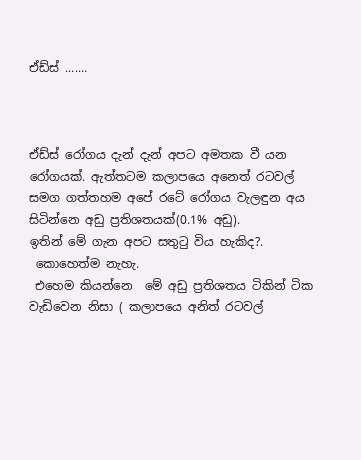ඒඩ්ස් .......



ඒඩ්ස් රෝගය දැන් දැන් අපට අමතක වී යන රෝගයක්. ඇත්තටම කලාපයෙ අනෙත් රටවල් සමග ගත්තහම අපේ රටේ රෝගය වැලඳුන අය සිටින්නෙ අඩු ප්‍රතිශතයක්(0.1% අඩු).
ඉතින් මේ ගැන අපට සතු‍ටු විය හැකිද?.
 කොහෙත්ම නැහැ.
 එහෙම කියන්නෙ  මේ අඩු ප්‍රතිශතය ටිකින් ටික වැඩිවෙන නිසා ( කලාපයෙ අනිත් රටවල්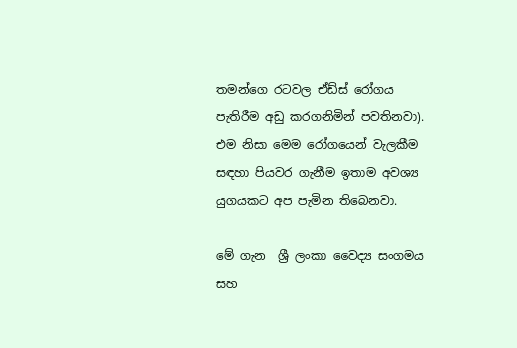තමන්ගෙ රටවල ඒඩ්ස් රෝගය පැතිරීම අඩු කරගනිමින් පවතිනවා). එම නිසා මෙම රෝගයෙන් වැලකීම සඳහා පියවර ගැනීම ඉතාම අවශ්‍ය යුගයකට අප පැමින තිබෙනවා.

මේ ගැන  ශ්‍රී ලංකා වෛද්‍ය සංගමය සහ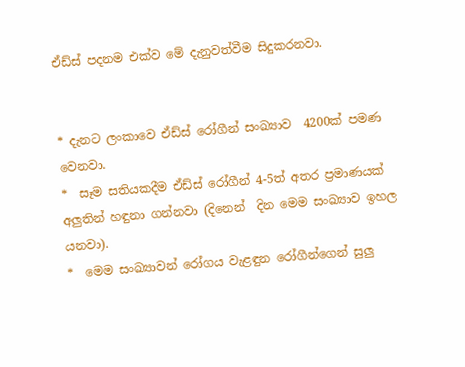ඒඩ්ස් පදනම එක්ව මේ දැනුවත්වීම සිදුකරනවා.


* දැනට ලංකාවෙ ඒඩ්ස් රෝගීන් සංඛ්‍යාව  4200ක් පමණ වෙනවා.
*  සෑම සතියකදීම ඒඩ්ස් රෝගීන් 4-5ත් අතර ප්‍රමාණයක් අලුතින් හඳුනා ගන්නවා (දිනෙන්  දින මෙම සංඛ්‍යාව ඉහල යනවා).
*  මෙම සංඛ්‍යාවන් රෝගය වැළඳුන රෝගීන්ගෙන් සුලු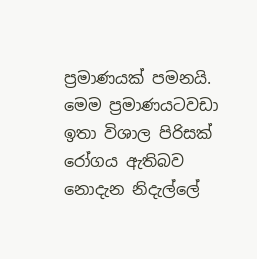ප්‍රමාණයක් පමනයි. මෙම ප්‍රමාණයටවඩා ඉතා විශාල පිරිසක් රෝගය ඇතිබව නොදැන නිදැල්ලේ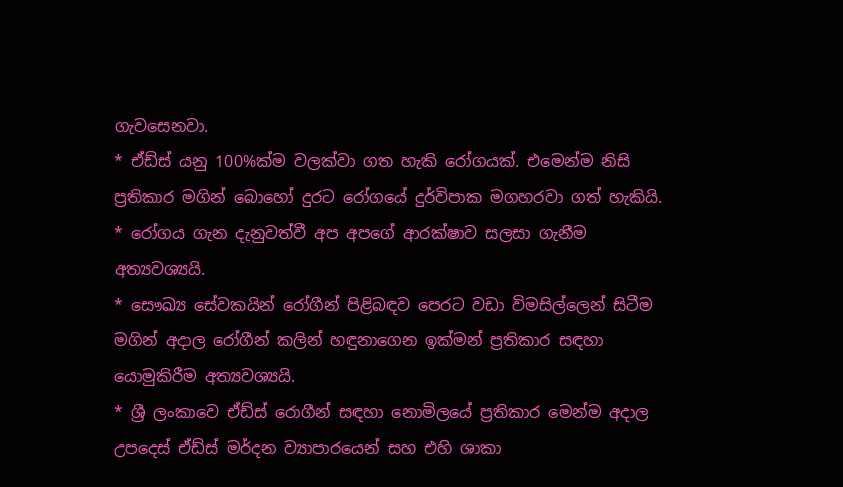ගැවසෙනවා.
* ඒඩ්ස් යනු 100%ක්ම වලක්වා ගත හැකි රෝගයක්. එමෙන්ම නිසි ප්‍රතිකාර මගින් බොහෝ දුරට රෝගයේ දුර්විපාක මගහරවා ගත් හැකියි.
* රෝගය ගැන දැනුවත්වී අප අපගේ ආරක්ෂාව සලසා ගැනීම අත්‍යවශ්‍යයි.
* සෞඛ්‍ය සේවකයින් රෝගීන් පිළිබඳව පෙරට වඩා විමසිල්ලෙන් සිටීම මගින් අදාල රෝගීන් කලින් හඳුනාගෙන ඉක්මන් ප්‍රතිකාර සඳහා යොමුකිරීම අත්‍යවශ්‍යයි.
* ශ්‍රී ලංකාවෙ ඒඩ්ස් රොගීන් සඳහා නොමිලයේ ප්‍රතිකාර මෙන්ම අදාල උපදෙස් ඒඩ්ස් මර්දන ව්‍යාපාරයෙන් සහ එහි ශාකා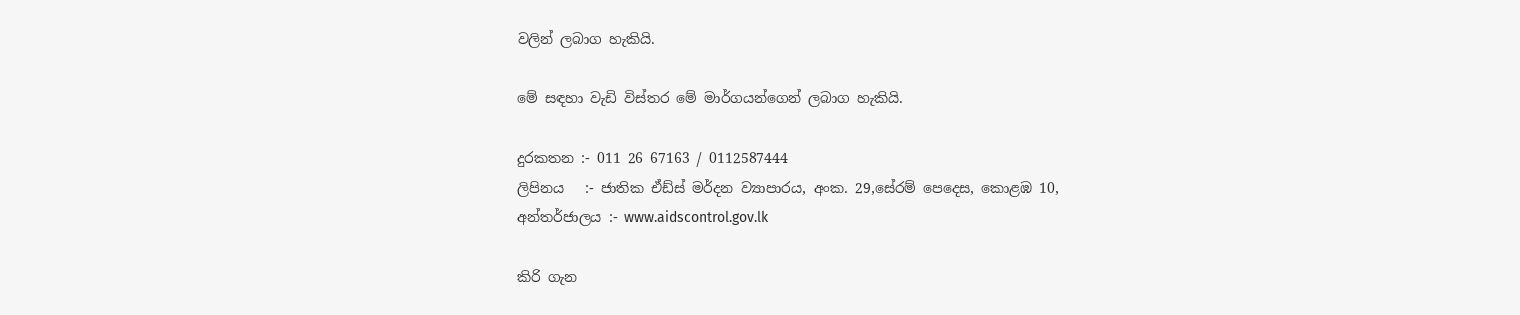වලින් ලබාග හැකියි.

මේ සඳහා වැඩි විස්තර මේ මාර්ගයන්ගෙන් ලබාග හැකියි.

දුරකතන :- 011 26 67163 / 0112587444
ලිපිනය   :- ජාතික ඒඩ්ස් මර්දන ව්‍යාපාරය, අංක. 29,සේරම් පෙදෙස, කොළඹ 10,
අන්තර්ජාලය :- www.aidscontrol.gov.lk

කිරි ගැන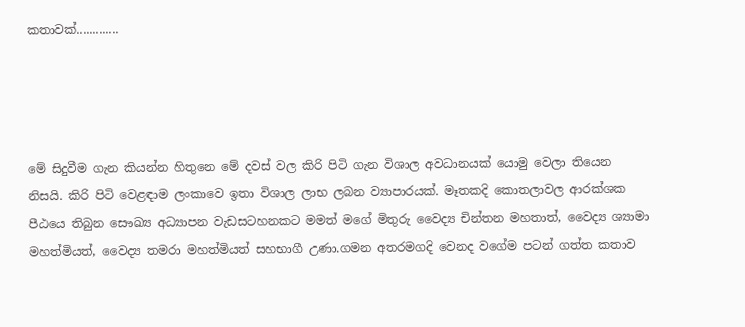කතාවක්.............




මේ සිදුවීම ගැන කියන්න හිතුනෙ මේ දවස් වල කිරි පිටි ගැන විශාල අවධානයක් යොමු වෙලා තියෙන නිසයි. කිරි පිටි වෙළඳාම ලංකාවෙ ඉතා විශාල ලාභ ලබන ව්‍යාපාරයක්. මෑතකදි කොතලාවල ආරක්ශක පීඨයෙ තිබුන සෞඛ්‍ය අධ්‍යාපන වැඩසටහනකට මමත් මගේ මිතුරු වෛද්‍ය චින්තන මහතාත්, වෛද්‍ය ශ්‍යාමා මහත්මියත්, වෛද්‍ය තමරා මහත්මියත් සහභාගී උණා.ගමන අතරමගදි වෙනද වගේම පටන් ගත්ත කතාව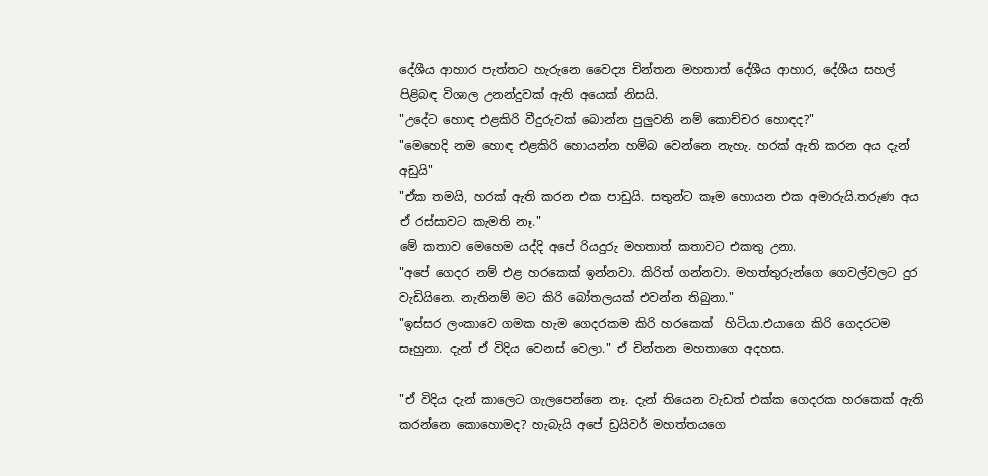දේශීය ආහාර පැත්තට හැරුනෙ වෛද්‍ය චින්තන මහතාත් දේශීය ආහාර, දේශීය සහල් පිළිබඳ විශාල උනන්දුවක් ඇති අයෙක් නිසයි.
"උදේට හොඳ එළකිරි වීදුරුවක් බොන්න පුලුවනි නම් කොච්චර හොඳද?"
"මෙහෙදි නම හොඳ එළකිරි හොයන්න හම්බ වෙන්නෙ නැහැ. හරක් ඇති කරන අය දැන් අඩුයි"
"ඒක තමයි, හරක් ඇති කරන එක පාඩුයි. සතුන්ට කෑම හොයන එක අමාරුයි.තරුණ අය ඒ රස්සාවට කැමති නෑ."
මේ කතාව මෙහෙම යද්දි අපේ රියදුරු මහතාත් කතාවට එකතු උනා.
"අපේ ගෙදර නම් එළ හරකෙක් ඉන්නවා. කිරිත් ගන්නවා. මහත්තුරුන්ගෙ ගෙවල්වලට දුර වැඩියිනෙ. නැතිනම් මට කිරි බෝතලයක් එවන්න තිබුනා."
"ඉස්සර ලංකාවෙ ගමක හැම ගෙදරකම කිරි හරකෙක්  හිටියා.එයාගෙ කිරි ගෙදරටම සෑහුනා. දැන් ඒ විදිය වෙනස් වෙලා." ඒ චින්තන මහතාගෙ අදහස.

"ඒ විදිය දැන් කාලෙට ගැලපෙන්නෙ නෑ. දැන් තියෙන වැඩත් එක්ක ගෙදරක හරකෙක් ඇති කරන්නෙ කොහොමද? හැබැයි අපේ ඩ්‍රයිවර් මහත්තයගෙ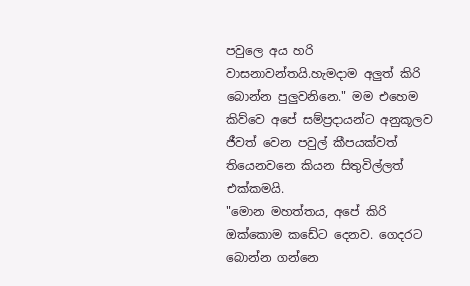පවුලෙ අය හරි වාසනාවන්තයි.හැමදාම අලුත් කිරි බොන්න පුලුවනිනෙ." මම එහෙම කිව්වෙ අපේ සම්ප්‍රදායන්ට අනුකූලව ජීවත් වෙන පවුල් කීපයක්වත් තියෙනවනෙ කියන සිතුවිල්ලත් එක්කමයි.
"මොන මහත්තය, අපේ කිරි ඔක්කොම කඩේට දෙනව. ගෙදරට බොන්න ගන්නෙ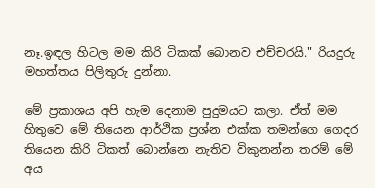නෑ.ඉඳල හිටල මම කිරි ටිකක් බොනව එච්චරයි." රියදුරු මහත්තය පිලිතුරු දුන්නා.

මේ ප්‍රකාශය අපි හැම දෙනාම පුදුමයට කලා. ඒත් මම හිතුවෙ මේ තියෙන ආර්ථික ප්‍රශ්න එක්ක තමන්ගෙ ගෙදර තියෙන කිරි ටිකත් බොන්නෙ නැතිව විකුනන්න තරම් මේ අය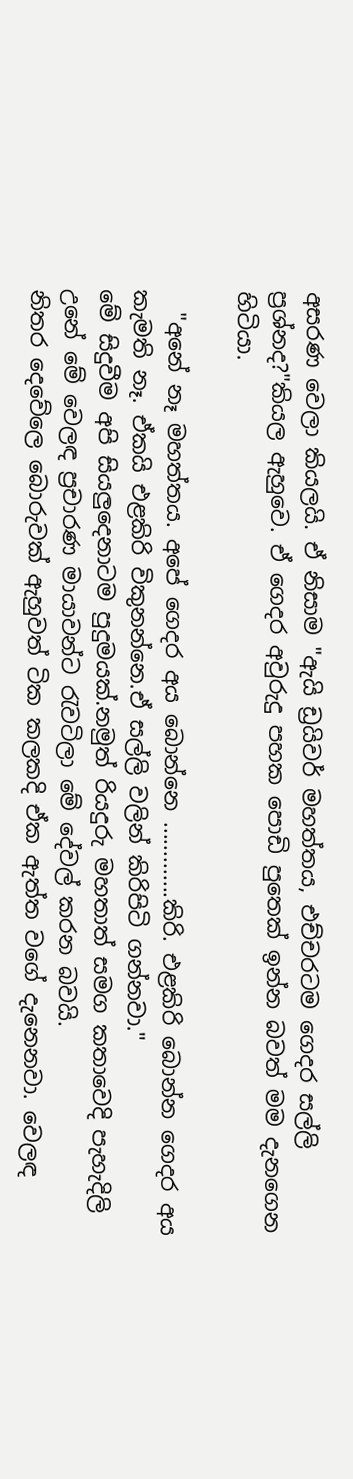අසරණ වෙලා කියලයි. ඒ නිසාම "ඇයි ඩ්‍රයිවර් මහත්තය, එච්චරටම ගෙදර සල්ලි ප්‍රශ්නද?"කියල ඇහුවෙ. ඒ ගෙදර අවුරුදු පහක පොඩි පුතෙක් ඉන්න බවත් මම දැනගෙන හිටියා.

  "අනේ නෑ මහත්තය. අපේ ගෙදර අය බොන්නෙ .............කිරි. එළකිරි බොන්න ගෙදර අය කැමති නෑ. ඒකයි එළකිරි විකුනන්නෙ.ඒ සල්ලි වලින් කිරිපිටි ගන්නවා."
මේ සිදුවීම අපි සියලුදෙනාටම පුදුමයක්.නමුත් රියදුරු මහතාත් සමග කතාවෙදි පැහැදිලි උනේ මේ වෙලඳ ප්‍රචාරණ මායාවන්ට ‍රැවටිලා මේ දේවල් කරන බවයි.
නිතර දෙවේලෙ බොරුවක් ඇහුවත් ටික කලකදි ඒක ඇත්ත වගේ දැනෙනවා. වෙලඳ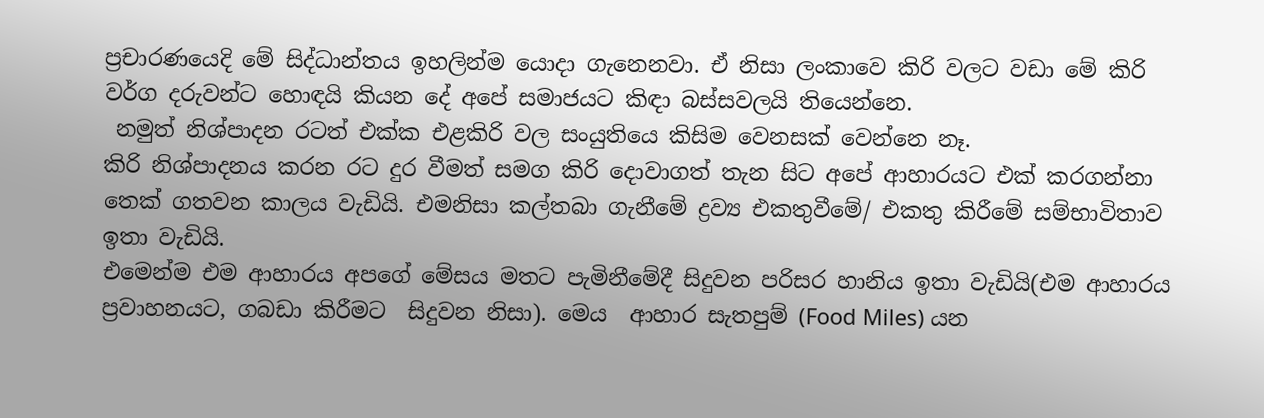ප්‍රචාරණයෙදි මේ සිද්ධාන්තය ඉහලින්ම යොදා ගැනෙනවා. ඒ නිසා ලංකාවෙ කිරි වලට වඩා මේ කිරි වර්ග දරුවන්ට හොඳයි කියන දේ අපේ සමාජයට කිඳා බස්සවලයි තියෙන්නෙ.
 නමුත් නිශ්පාදන රටත් එක්ක එළකිරි වල සංයුතියෙ කිසිම වෙනසක් වෙන්නෙ නෑ.
කිරි නිශ්පාදනය කරන රට දුර වීමත් සමග කිරි දොවාගත් තැන සිට අපේ ආහාරයට එක් කරගන්නා තෙක් ගතවන කාලය වැඩියි. එමනිසා කල්තබා ගැනීමේ ද්‍රව්‍ය එකතුවීමේ/ එකතු කිරීමේ සම්භාවිතාව ඉතා වැඩියි.
එමෙන්ම එම ආහාරය අපගේ මේසය මතට පැමිනීමේදී සිදුවන පරිසර හානිය ඉතා වැඩියි(එම ආහාරය ප්‍රවාහනයට, ගබඩා කිරීමට  සිදුවන නිසා). මෙය  ආහාර සැතපුම් (Food Miles) යන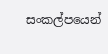සංකල්පයෙන්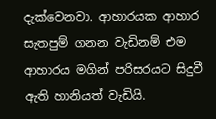දැක්වෙනවා. ආහාරයක ආහාර සැතපුම් ගනන වැඩිනම් එම ආහාරය මගින් පරිසරයට සිදුවී ඇති හානියත් වැඩියි.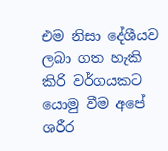එම නිසා දේශීයව ලබා ගත හැකි කිරි වර්ගයකට යොමු වීම අපේ ශරීර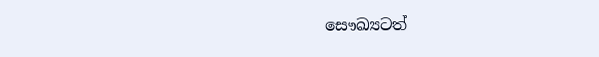සෞඛ්‍යටත්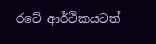රටේ ආර්ථිකයටත්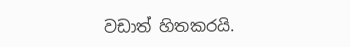වඩාත් හිතකරයි.